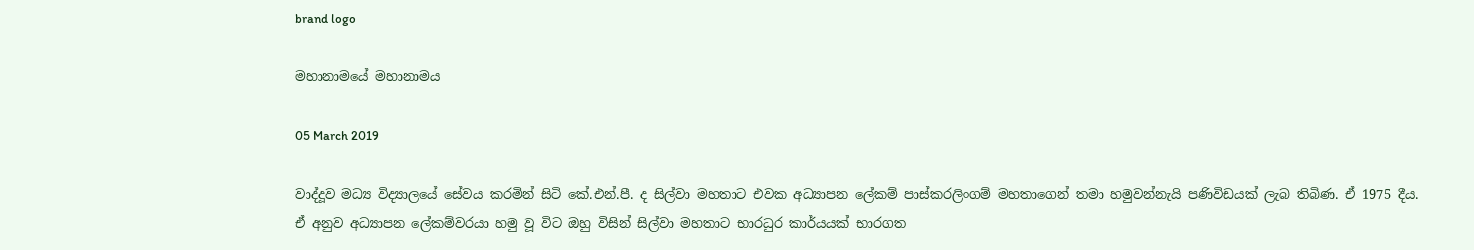brand logo

මහානාමයේ මහානාමය

05 March 2019

වාද්දූව මධ්‍ය විද්‍යාලයේ සේවය කරමින් සිටි කේ.එන්.පී. ද සිල්වා මහතාට එවක අධ්‍යාපන ලේකම් පාස්කරලිංගම් මහතාගෙන් තමා හමුවන්නැයි පණිවිඩයක් ලැබ තිබිණ. ඒ 1975 දීය. ඒ අනුව අධ්‍යාපන ලේකම්වරයා හමු වූ විට ඔහු විසින් සිල්වා මහතාට භාරධුර කාර්යයක් භාරගත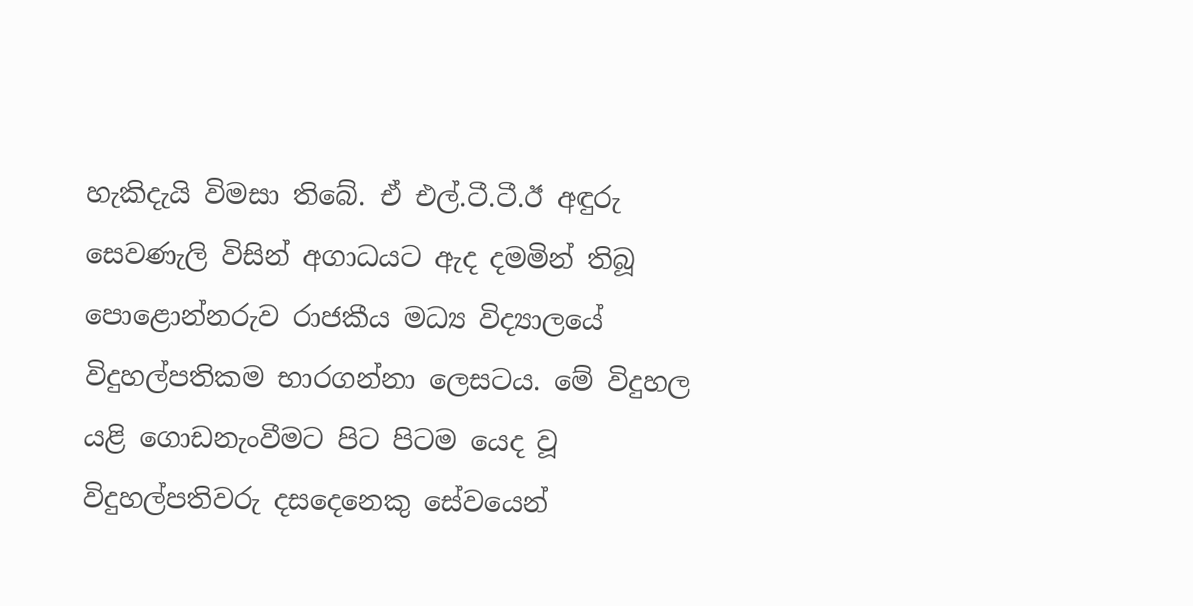හැකිදැයි විමසා තිබේ. ඒ එල්.ටී.ටී.ඊ අඳුරු සෙවණැලි විසින් අගාධයට ඇද දමමින් තිබූ පොළොන්නරුව රාජකීය මධ්‍ය විද්‍යාලයේ විදුහල්පතිකම භාරගන්නා ලෙසටය. මේ විදුහල යළි ගොඩනැංවීමට පිට පිටම යෙද වූ විදුහල්පතිවරු දසදෙනෙකු සේවයෙන්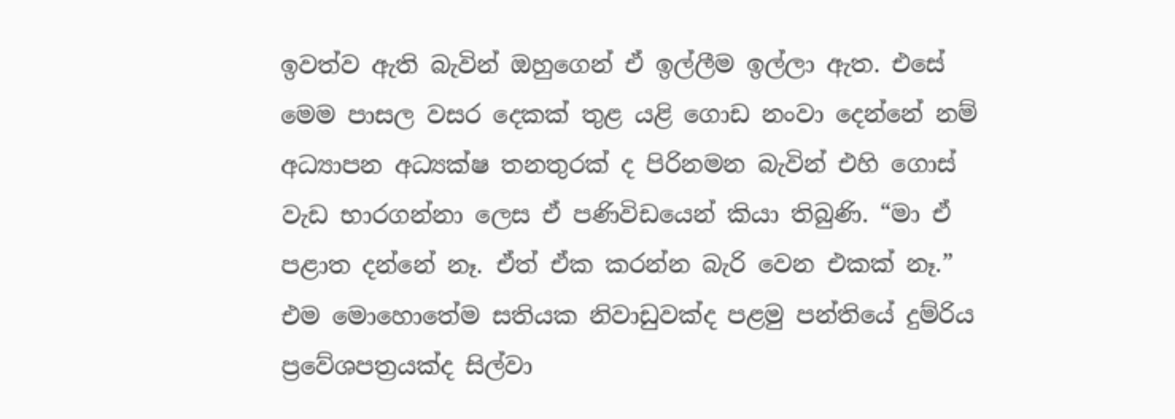ඉවත්ව ඇති බැවින් ඔහුගෙන් ඒ ඉල්ලීම ඉල්ලා ඇත. එසේ මෙම පාසල වසර දෙකක් තුළ යළි ගොඩ නංවා දෙන්නේ නම් අධ්‍යාපන අධ්‍යක්ෂ තනතුරක් ද පිරිනමන බැවින් එහි ගොස් වැඩ භාරගන්නා ලෙස ඒ පණිවිඩයෙන් කියා තිබුණි. “මා ඒ පළාත දන්නේ නෑ. ඒත් ඒක කරන්න බැරි වෙන එකක් නෑ.” එම මොහොතේම සතියක නිවාඩුවක්ද පළමු පන්තියේ දුම්රිය ප්‍රවේශපත්‍රයක්ද සිල්වා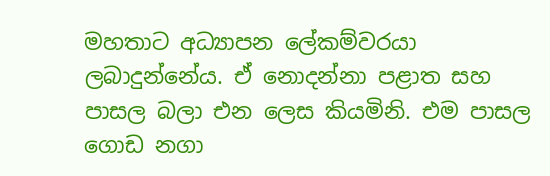මහතාට අධ්‍යාපන ලේකම්වරයා ලබාදුන්නේය. ඒ නොදන්නා පළාත සහ පාසල බලා එන ලෙස කියමිනි. එම පාසල ගොඩ නගා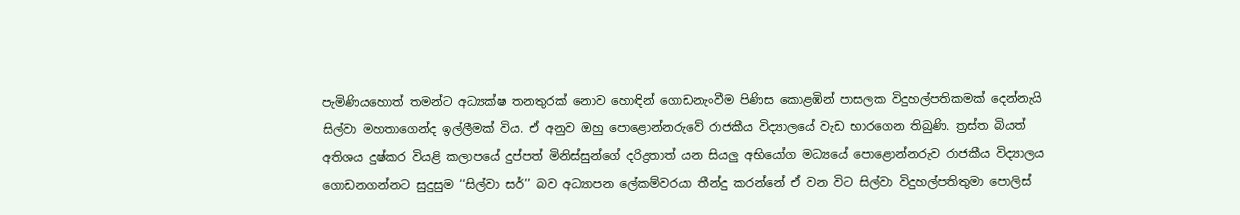පැමිණියහොත් තමන්ට අධ්‍යක්ෂ තනතුරක් නොව හොඳින් ගොඩනැංවීම පිණිස කොළඹින් පාසලක විදුහල්පතිකමක් දෙන්නැයි සිල්වා මහතාගෙන්ද ඉල්ලීමක් විය. ඒ අනුව ඔහු පොළොන්නරුවේ රාජකීය විද්‍යාලයේ වැඩ භාරගෙන තිබුණි. ත්‍රස්ත බියත් අතිශය දුෂ්කර වියළි කලාපයේ දුප්පත් මිනිස්සුන්ගේ දරිද්‍රතාත් යන සියලු අභියෝග මධ්‍යයේ පොළොන්නරුව රාජකීය විද්‍යාලය ගොඩනගන්නට සුදුසුම ‘‘සිල්වා සර්’’ බව අධ්‍යාපන ලේකම්වරයා තීන්දු කරන්නේ ඒ වන විට සිල්වා විදුහල්පතිතුමා පොලිස්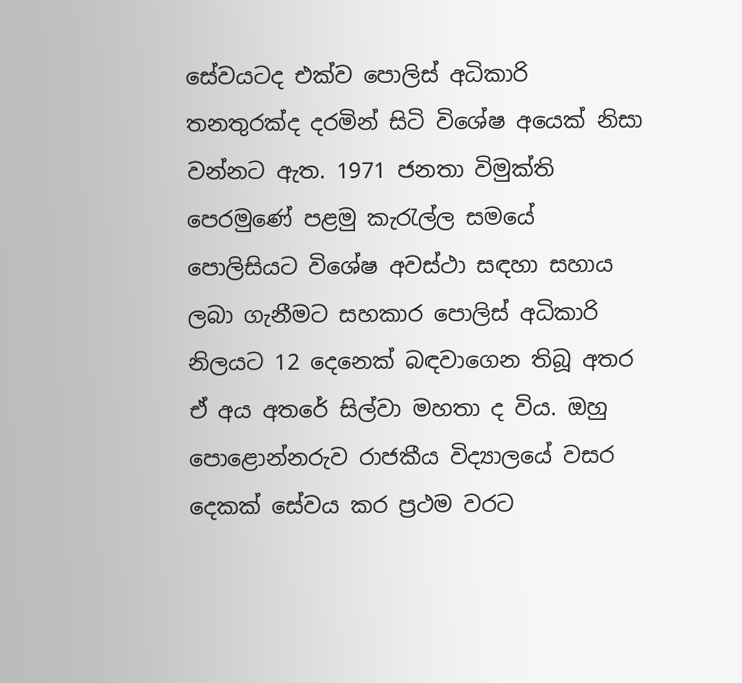සේවයටද එක්ව පොලිස් අධිකාරි තනතුරක්ද දරමින් සිටි විශේෂ අයෙක් නිසා වන්නට ඇත. 1971 ජනතා විමුක්ති පෙරමුණේ පළමු කැරැල්ල සමයේ පොලිසියට විශේෂ අවස්ථා සඳහා සහාය ලබා ගැනීමට සහකාර පොලිස් අධිකාරි නිලයට 12 දෙනෙක් බඳවාගෙන තිබූ අතර ඒ අය අතරේ සිල්වා මහතා ද විය. ඔහු පොළොන්නරුව රාජකීය විද්‍යාලයේ වසර දෙකක් සේවය කර ප්‍රථම වරට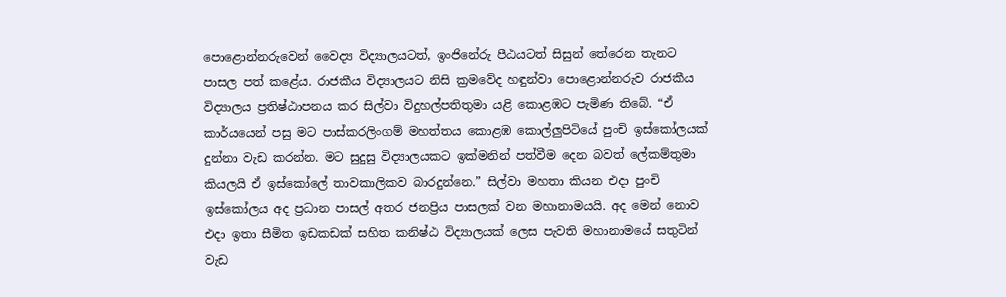පොළොන්නරුවෙන් වෛද්‍ය විද්‍යාලයටත්, ඉංජිනේරු පීඨයටත් සිසුන් තේරෙන තැනට පාසල පත් කළේය. රාජකීය විද්‍යාලයට නිසි ක්‍රමවේද හඳුන්වා පොළොන්නරුව රාජකීය විද්‍යාලය ප්‍රතිෂ්ඨාපනය කර සිල්වා විදුහල්පතිතුමා යළි කොළඹට පැමිණ තිබේ. “ඒ කාර්යයෙන් පසු මට පාස්කරලිංගම් මහත්තය කොළඹ කොල්ලුපිටියේ පුංචි ඉස්කෝලයක් දුන්නා වැඩ කරන්න. මට සුදුසු විද්‍යාලයකට ඉක්මනින් පත්වීම දෙන බවත් ලේකම්තුමා කියලයි ඒ ඉස්කෝලේ තාවකාලිකව බාරදුන්නෙ.” සිල්වා මහතා කියන එදා පුංචි ඉස්කෝලය අද ප්‍රධාන පාසල් අතර ජනප්‍රිය පාසලක් වන මහානාමයයි. අද මෙන් නොව එදා ඉතා සීමිත ඉඩකඩක් සහිත කනිෂ්ඨ විද්‍යාලයක් ලෙස පැවති මහානාමයේ සතුටින් වැඩ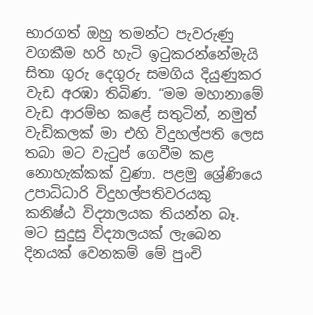භාරගත් ඔහු තමන්ට පැවරුණු වගකීම හරි හැටි ඉටුකරන්නේමැයි සිතා ගුරු දෙගුරු සමගිය දියුණුකර වැඩ අරඹා තිබිණ. “මම මහානාමේ වැඩ ආරම්භ කළේ සතුටින්, නමුත් වැඩිකලක් මා එහි විදුහල්පති ලෙස තබා මට වැටුප් ගෙවීම කළ නොහැක්කක් වුණා. පළමු ශ්‍රේණියෙ උපාධිධාරි විදුහල්පතිවරයකු කනිෂ්ඨ විද්‍යාලයක තියන්න බෑ. මට සුදුසු විද්‍යාලයක් ලැබෙන දිනයක් වෙනකම් මේ පුංචි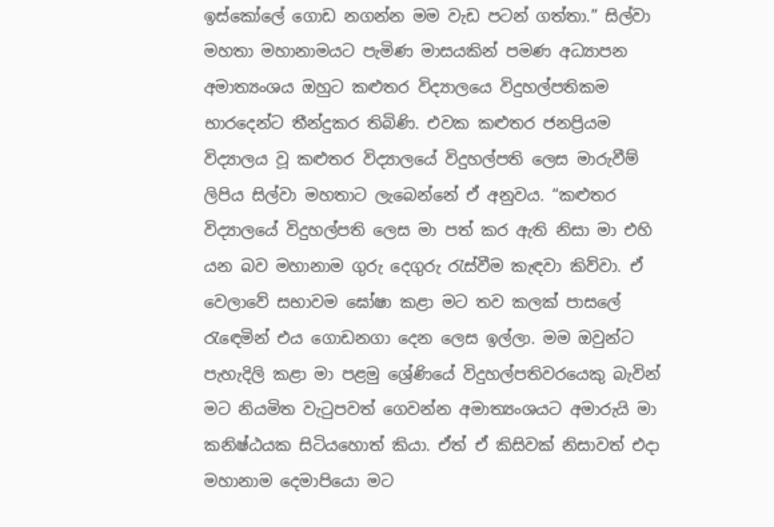ඉස්කෝලේ ගොඩ නගන්න මම වැඩ පටන් ගත්තා.” සිල්වා මහතා මහානාමයට පැමිණ මාසයකින් පමණ අධ්‍යාපන අමාත්‍යංශය ඔහුට කළුතර විද්‍යාලයෙ විදුහල්පතිකම භාරදෙන්ට තීන්දුකර තිබිණි. එවක කළුතර ජනප්‍රියම විද්‍යාලය වූ කළුතර විද්‍යාලයේ විදුහල්පති ලෙස මාරුවීම් ලිපිය සිල්වා මහතාට ලැබෙන්නේ ඒ අනුවය. “කළුතර විද්‍යාලයේ විදුහල්පති ලෙස මා පත් කර ඇති නිසා මා එහි යන බව මහානාම ගුරු දෙගුරු රැස්වීම කැඳවා කිව්වා. ඒ වෙලාවේ සභාවම ඝෝෂා කළා මට තව කලක් පාසලේ රැඳෙමින් එය ගොඩනගා දෙන ලෙස ඉල්ලා. මම ඔවුන්ට පැහැදිලි කළා මා පළමු ශ්‍රේණියේ විදුහල්පතිවරයෙකු බැවින් මට නියමිත වැටුපවත් ගෙවන්න අමාත්‍යංශයට අමාරුයි මා කනිෂ්ඨයක සිටියහොත් කියා. ඒත් ඒ කිසිවක් නිසාවත් එදා මහානාම දෙමාපියො මට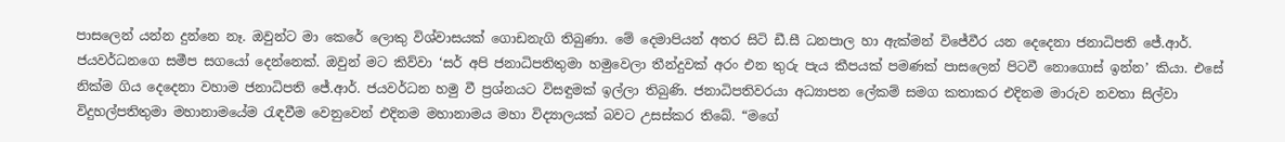පාසලෙන් යන්න දුන්නෙ නෑ. ඔවුන්ට මා කෙරේ ලොකු විශ්වාසයක් ගොඩනැගි තිබුණා. මේ දෙමාපියන් අතර සිටි ඩී.සී ධනපාල හා ඇක්මන් විජේවීර යන දෙදෙනා ජනාධිපති ජේ.ආර්. ජයවර්ධනගෙ සමීප සගයෝ දෙන්නෙක්. ඔවුන් මට කිව්වා ‘සර් අපි ජනාධිපතිතුමා හමුවෙලා තීන්දුවක් අරං එන තුරු පැය කීපයක් පමණක් පාසලෙන් පිටවී නොගොස් ඉන්න’ කියා. එසේ නික්ම ගිය දෙදෙනා වහාම ජනාධිපති ජේ.ආර්. ජයවර්ධන හමු වී ප්‍රශ්නයට විසඳුමක් ඉල්ලා තිබුණි. ජනාධිපතිවරයා අධ්‍යාපන ලේකම් සමග කතාකර එදිනම මාරුව නවතා සිල්වා විදුහල්පතිතුමා මහානාමයේම රැඳවීම වෙනුවෙන් එදිනම මහානාමය මහා විද්‍යාලයක් බවට උසස්කර තිබේ. “මගේ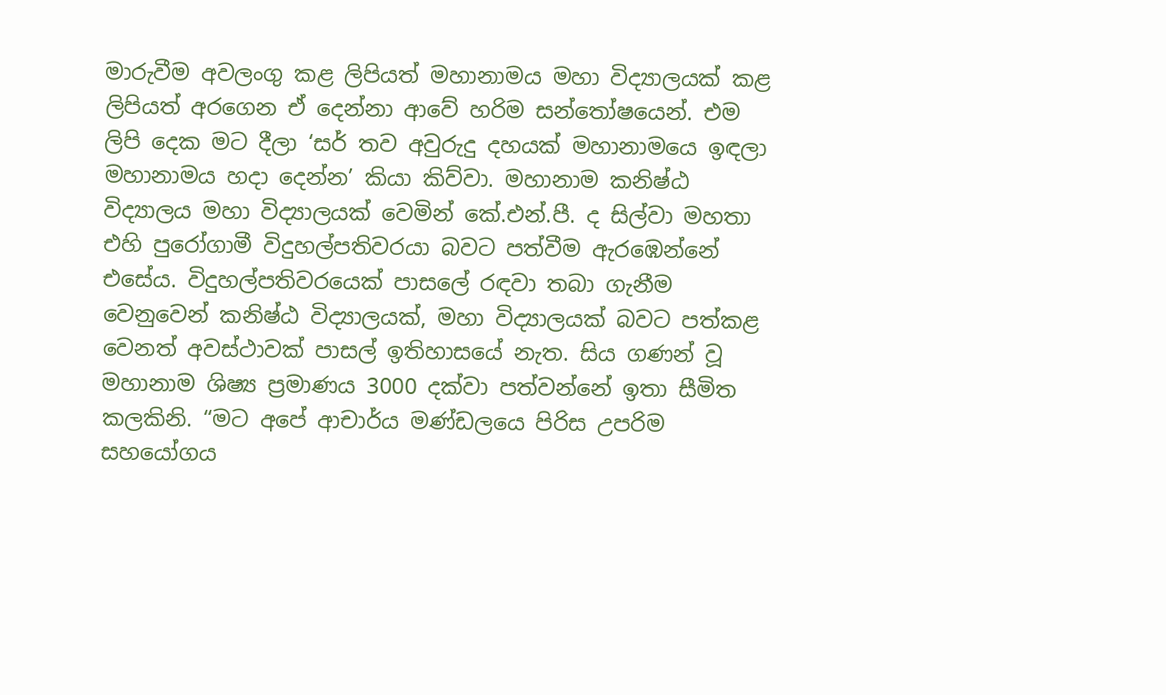මාරුවීම අවලංගු කළ ලිපියත් මහානාමය මහා විද්‍යාලයක් කළ ලිපියත් අරගෙන ඒ දෙන්නා ආවේ හරිම සන්තෝෂයෙන්. එම ලිපි දෙක මට දීලා ‘සර් තව අවුරුදු දහයක් මහානාමයෙ ඉඳලා මහානාමය හදා දෙන්න’ කියා කිව්වා. මහානාම කනිෂ්ඨ විද්‍යාලය මහා විද්‍යාලයක් වෙමින් කේ.එන්.පී. ද සිල්වා මහතා එහි පුරෝගාමී විදුහල්පතිවරයා බවට පත්වීම ඇරඹෙන්නේ එසේය. විදුහල්පතිවරයෙක් පාසලේ රඳවා තබා ගැනීම වෙනුවෙන් කනිෂ්ඨ විද්‍යාලයක්, මහා විද්‍යාලයක් බවට පත්කළ වෙනත් අවස්ථාවක් පාසල් ඉතිහාසයේ නැත. සිය ගණන් වූ මහානාම ශිෂ්‍ය ප්‍රමාණය 3000 දක්වා පත්වන්නේ ඉතා සීමිත කලකිනි. “මට අපේ ආචාර්ය මණ්ඩලයෙ පිරිස උපරිම සහයෝගය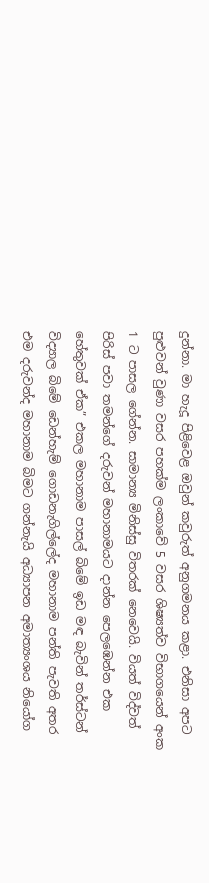දුන්නා. මා හැදූ පිළිවෙළ ඔවුන් කවුරුත් අනුගමනය කළා. එනිසා අපට පුළුවන් වුණා වසර පහක්ම ලංකාවේ 5 වසර ශිෂ්‍යත්ව විභාගයෙන් අංක 1 ට පාසල ගේන්න. සාමාන්‍ය මිනිස්සු විතරක් නෙවෙයි. වියත් විද්වත් පිරිස් පවා තමන්ගේ දරුවන් මහානාමයට දාන්න පෙලඹෙන්න එක හේතුවක් ඒක” එකල මහානාම පාසල් බිමේ ඉඩ මඳ බැවින් තර්ස්ටන් විද්‍යාල බිමේ ඩෙන්හැම් ගොඩනැගිල්ලේද මහානාම පන්ති පැවති අතර එම දරුවන්ද මහානාම බිමට ගන්නැයි අධ්‍යාපන අමාත්‍යංශය නියෝග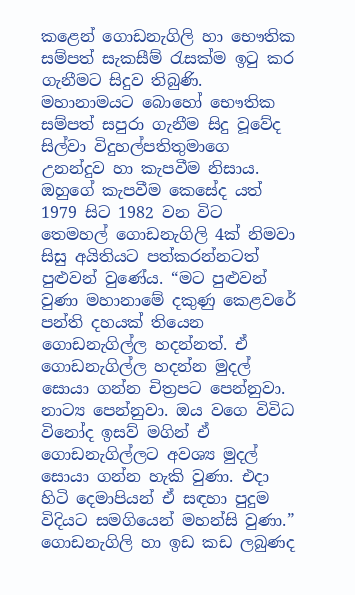කළෙන් ගොඩනැගිලි හා භෞතික සම්පත් සැකසීම් රැසක්ම ඉටු කර ගැනීමට සිදුව තිබුණි. මහානාමයට බොහෝ භෞතික සම්පත් සපුරා ගැනීම සිදු වූවේද සිල්වා විදුහල්පතිතුමාගෙ උනන්දුව හා කැපවීම නිසාය. ඔහුගේ කැපවීම කෙසේද යත් 1979 සිට 1982 වන විට තෙමහල් ගොඩනැගිලි 4ක් නිමවා සිසු අයිතියට පත්කරන්නටත් පුළුවන් වුණේය. “මට පුළුවන් වුණා මහානාමේ දකුණු කෙළවරේ පන්ති දහයක් තියෙන ගොඩනැගිල්ල හදන්නත්. ඒ ගොඩනැගිල්ල හදන්න මුදල් සොයා ගන්න චිත්‍රපට පෙන්නුවා. නාට්‍ය පෙන්නුවා. ඔය වගෙ විවිධ විනෝද ඉසව් මගින් ඒ ගොඩනැගිල්ලට අවශ්‍ය මුදල් සොයා ගන්න හැකි වුණා. එදා හිටි දෙමාපියන් ඒ සඳහා පුදුම විදියට සමගියෙන් මහන්සි වුණා.” ගොඩනැගිලි හා ඉඩ කඩ ලබුණද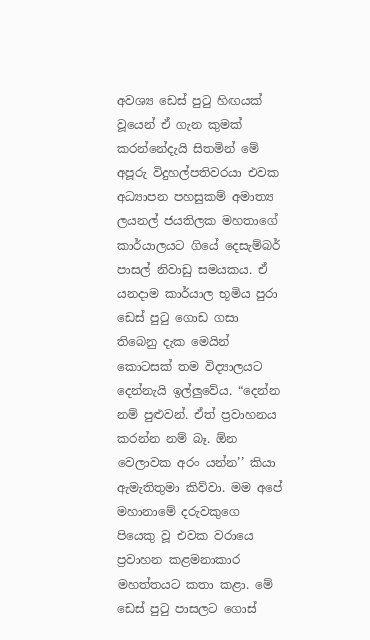අවශ්‍ය ඩෙස් පුටු හිඟයක් වූයෙන් ඒ ගැන කුමක් කරන්නේදැයි සිතමින් මේ අපූරු විදුහල්පතිවරයා එවක අධ්‍යාපන පහසුකම් අමාත්‍ය ලයනල් ජයතිලක මහතාගේ කාර්යාලයට ගියේ දෙසැම්බර් පාසල් නිවාඩු සමයකය. ඒ යනදාම කාර්යාල භූමිය පුරා ඩෙස් පුටු ගොඩ ගසා තිබෙනු දැක මෙයින් කොටසක් තම විද්‍යාලයට දෙන්නැයි ඉල්ලුවේය. “දෙන්න නම් පුළුවන්. ඒත් ප්‍රවාහනය කරන්න නම් බෑ. ඕන වෙලාවක අරං යන්න’’ කියා ඇමැතිතුමා කිව්වා. මම අපේ මහානාමේ දරුවකුගෙ පියෙකු වූ එවක වරායෙ ප්‍රවාහන කළමනාකාර මහත්තයට කතා කළා. මේ ඩෙස් පුටු පාසලට ගොස්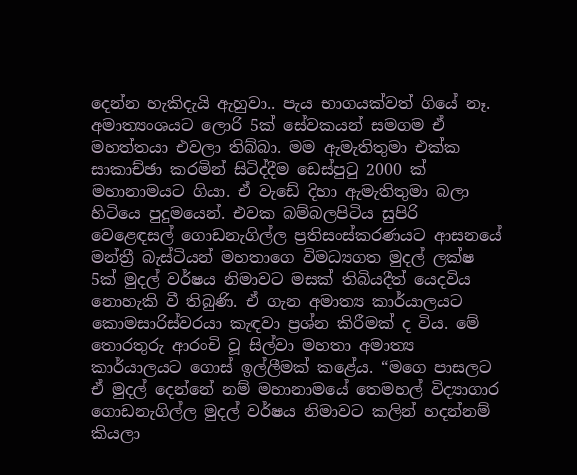දෙන්න හැකිදැයි ඇහුවා.. පැය භාගයක්වත් ගියේ නෑ. අමාත්‍යංශයට ලොරි 5ක් සේවකයන් සමගම ඒ මහත්තයා එවලා තිබ්බා. මම ඇමැතිතුමා එක්ක සාකාච්ඡා කරමින් සිටිද්දීම ඩෙස්පුටු 2000 ක් මහානාමයට ගියා. ඒ වැඩේ දිහා ඇමැතිතුමා බලා හිටියෙ පුදුමයෙන්. එවක බම්බලපිටිය සුපිරි වෙළෙඳසල් ගොඩනැගිල්ල ප්‍රතිසංස්කරණයට ආසනයේ මන්ත්‍රී බැස්ටියන් මහතාගෙ විමධ්‍යගත මුදල් ලක්ෂ 5ක් මුදල් වර්ෂය නිමාවට මසක් තිබියදීත් යෙදවිය නොහැකි වී තිබුණි. ඒ ගැන අමාත්‍ය කාර්යාලයට කොමසාරිස්වරයා කැඳවා ප්‍රශ්න කිරීමක් ද විය. මේ තොරතුරු ආරංචි වූ සිල්වා මහතා අමාත්‍ය කාර්යාලයට ගොස් ඉල්ලීමක් කළේය. “මගෙ පාසලට ඒ මුදල් දෙන්නේ නම් මහානාමයේ තෙමහල් විද්‍යාගාර ගොඩනැගිල්ල මුදල් වර්ෂය නිමාවට කලින් හදන්නම් කියලා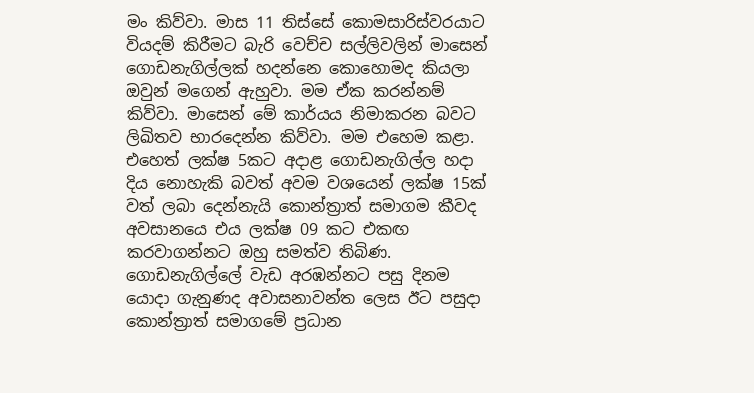මං කිව්වා. මාස 11 තිස්සේ කොමසාරිස්වරයාට වියදම් කිරීමට බැරි වෙච්ච සල්ලිවලින් මාසෙන් ගොඩනැගිල්ලක් හදන්නෙ කොහොමද කියලා ඔවුන් මගෙන් ඇහුවා. මම ඒක කරන්නම් කිව්වා. මාසෙන් මේ කාර්යය නිමාකරන බවට ලිඛිතව භාරදෙන්න කිව්වා. මම එහෙම කළා. එහෙත් ලක්ෂ 5කට අදාළ ගොඩනැගිල්ල හදා දිය නොහැකි බවත් අවම වශයෙන් ලක්ෂ 15ක් වත් ලබා දෙන්නැයි කොන්ත්‍රාත් සමාගම කීවද අවසානයෙ එය ලක්ෂ 09 කට එකඟ කරවාගන්නට ඔහු සමත්ව තිබිණ. ගොඩනැගිල්ලේ වැඩ අරඹන්නට පසු දිනම යොදා ගැනුණද අවාසනාවන්ත ලෙස ඊට පසුදා කොන්ත්‍රාත් සමාගමේ ප්‍රධාන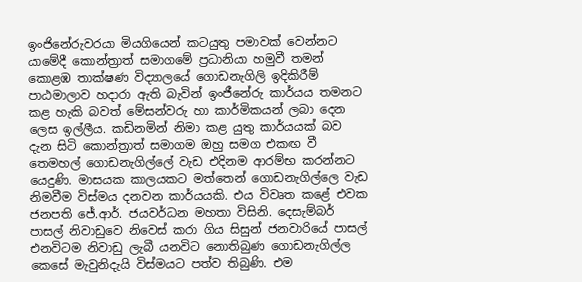ඉංජිනේරුවරයා මියගියෙන් කටයුතු පමාවක් වෙන්නට යාමේදී කොන්ත්‍රාත් සමාගමේ ප්‍රධානියා හමුවී තමන් කොළඹ තාක්ෂණ විද්‍යාලයේ ගොඩනැගිලි ඉදිකිරීම් පාඨමාලාව හදාරා ඇති බැවින් ඉංජීනේරු කාර්යය තමනට කළ හැකි බවත් මේසන්වරු හා කාර්මිකයන් ලබා දෙන ලෙස ඉල්ලීය. කඩිනමින් නිමා කළ යුතු කාර්යයක් බව දැන සිටි කොන්ත්‍රාත් සමාගම ඔහු සමග එකඟ වී තෙමහල් ගොඩනැගිල්ලේ වැඩ එදිනම ආරම්භ කරන්නට යෙදුණි. මාසයක කාලයකට මත්තෙන් ගොඩනැගිල්ලෙ වැඩ නිමවීම විස්මය දනවන කාර්යයකි. එය විවෘත කළේ එවක ජනපති ජේ.ආර්. ජයවර්ධන මහතා විසිනි. දෙසැම්බර් පාසල් නිවාඩුවෙ නිවෙස් කරා ගිය සිසුන් ජනවාරියේ පාසල් එනවිටම නිවාඩු ලැබී යනවිට නොතිබුණ ගොඩනැගිල්ල කෙසේ මැවුනිදැයි විස්මයට පත්ව තිබුණි. එම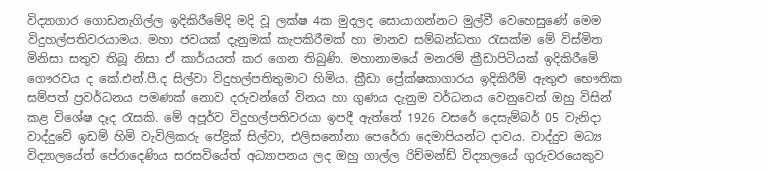විද්‍යාගාර ගොඩනැගිල්ල ඉදිකිරීමේදි මදි වූ ලක්ෂ 4ක මුදලද සොයාගන්නට මුල්වී වෙහෙසුණේ මෙම විදුහල්පතිවරයාමය. මහා ජවයක් දැනුමක් කැපකිරීමක් හා මානව සම්බන්ධතා රැසක්ම මේ විස්මිත මිනිසා සතුව තිබූ නිසා ඒ කාර්යයත් කර ගෙන තිබුණි. මහානාමයේ මනරම් ක්‍රීඩාපිටියක් ඉදිකිරීමේ ගෞරවය ද කේ.එන්.පී.ද සිල්වා විදුහල්පතිතුමාට හිමිය. ක්‍රීඩා ප්‍රේක්ෂකාගාරය ඉදිකිරීම් ඇතුළු භෞතික සම්පත් ප්‍රවර්ධනය පමණක් නොව දරුවන්ගේ විනය හා ගුණය දැනුම වර්ධනය වෙනුවෙන් ඔහු විසින් කළ විශේෂ දෑද රැසකි. මේ අපූර්ව විදුහල්පතිවරයා ඉපදී ඇත්තේ 1926 වසරේ දෙසැම්බර් 05 වැනිදා වාද්දුවේ ඉඩම් හිමි වැවිලිකරු පේද්‍රික් සිල්වා, එලිසනෝනා පෙරේරා දෙමාපියන්ට දාවය. වාද්දුව මධ්‍ය විද්‍යාලයේත් පේරාදෙණිය සරසවියේත් අධ්‍යාපනය ලද ඔහු ගාල්ල රිච්මන්ඩ් විද්‍යාලයේ ගුරුවරයෙකුව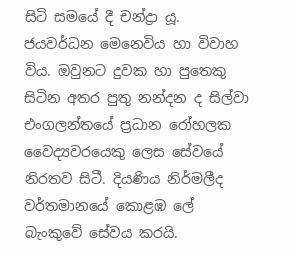සිටි සමයේ දී චන්ද්‍රා යූ. ජයවර්ධන මෙනෙවිය හා විවාහ විය. ඔවුනට දුවක හා පුතෙකු සිටින අතර පුතු නන්දන ද සිල්වා එංගලන්තයේ ප්‍රධාන රෝහලක වෛද්‍යවරයෙකු ලෙස සේවයේ නිරතව සිටී. දියණිය නිර්මලීද වර්තමානයේ කොළඹ ලේ බැංකුවේ සේවය කරයි.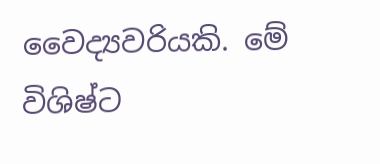වෛද්‍යවරියකි. මේ විශිෂ්ට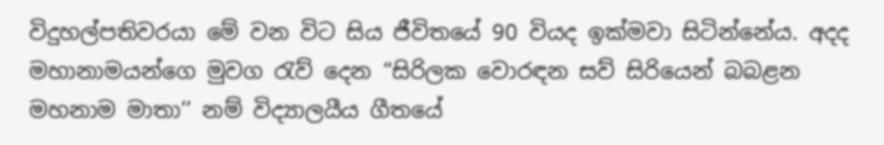විදුහල්පතිවරයා මේ වන විට සිය ජීවිතයේ 90 වියද ඉක්මවා සිටින්නේය. අදද මහානාමයන්ගෙ මුවග රැව් දෙන “සිරිලක වොරඳන සව් සිරියෙන් බබළන මහනාම මාතා’’ නම් විද්‍යාලයීය ගීතයේ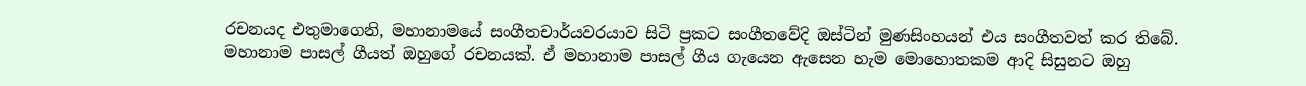රචනයද එතුමාගෙනි, මහානාමයේ සංගීතචාර්යවරයාව සිටි ප්‍රකට සංගීතවේදි ඔස්ටින් මුණසිංහයන් එය සංගීතවත් කර තිබේ. මහානාම පාසල් ගීයත් ඔහුගේ රචනයක්. ඒ මහානාම පාසල් ගීය ගැයෙන ඇසෙන හැම මොහොතකම ආදි සිසුනට ඔහු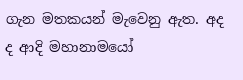ගැන මතකයන් මැවෙනු ඇත. අද ද ආදි මහානාමයෝ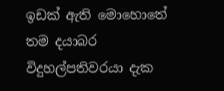ඉඩක් ඇති මොහොතේ තම දයාබර විදුහල්පතිවරයා දැක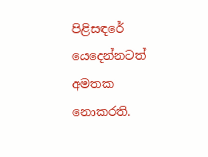පිළිසඳරේ යෙදෙන්නටත් අමතක නොකරති.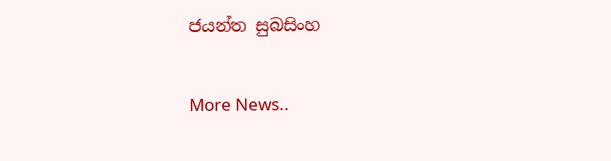ජයන්ත සුබසිංහ


More News..